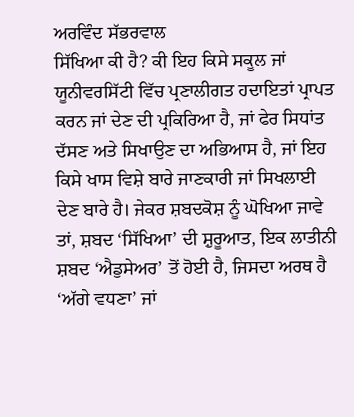ਅਰਵਿੰਦ ਸੱਭਰਵਾਲ
ਸਿੱਖਿਆ ਕੀ ਹੈ? ਕੀ ਇਹ ਕਿਸੇ ਸਕੂਲ ਜਾਂ ਯੂਨੀਵਰਸਿੱਟੀ ਵਿੱਚ ਪ੍ਰਣਾਲੀਗਤ ਹਦਾਇਤਾਂ ਪ੍ਰਾਪਤ ਕਰਨ ਜਾਂ ਦੇਣ ਦੀ ਪ੍ਰਕਿਰਿਆ ਹੈ, ਜਾਂ ਫੇਰ ਸਿਧਾਂਤ ਦੱਸਣ ਅਤੇ ਸਿਖਾਉਣ ਦਾ ਅਭਿਆਸ ਹੈ, ਜਾਂ ਇਹ ਕਿਸੇ ਖਾਸ ਵਿਸ਼ੇ ਬਾਰੇ ਜਾਣਕਾਰੀ ਜਾਂ ਸਿਖਲਾਈ ਦੇਣ ਬਾਰੇ ਹੈ। ਜੇਕਰ ਸ਼ਬਦਕੋਸ਼ ਨੂੰ ਘੋਖਿਆ ਜਾਵੇ ਤਾਂ, ਸ਼ਬਦ ‘ਸਿੱਖਿਆ’ ਦੀ ਸ਼ੁਰੂਆਤ, ਇਕ ਲਾਤੀਨੀ ਸ਼ਬਦ ‘ਐਡੁਸੇਅਰ’ ਤੋਂ ਹੋਈ ਹੈ, ਜਿਸਦਾ ਅਰਥ ਹੈ ‘ਅੱਗੇ ਵਧਣਾ’ ਜਾਂ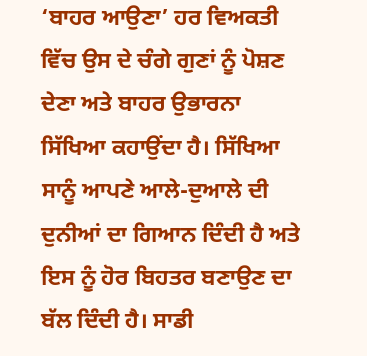‘ਬਾਹਰ ਆਉਣਾ’ ਹਰ ਵਿਅਕਤੀ ਵਿੱਚ ਉਸ ਦੇ ਚੰਗੇ ਗੁਣਾਂ ਨੂੰ ਪੋਸ਼ਣ ਦੇਣਾ ਅਤੇ ਬਾਹਰ ਉਭਾਰਨਾ ਸਿੱਖਿਆ ਕਹਾਉਂਦਾ ਹੈ। ਸਿੱਖਿਆ ਸਾਨੂੰ ਆਪਣੇ ਆਲੇ-ਦੁਆਲੇ ਦੀ ਦੁਨੀਆਂ ਦਾ ਗਿਆਨ ਦਿੰਦੀ ਹੈ ਅਤੇ ਇਸ ਨੂੰ ਹੋਰ ਬਿਹਤਰ ਬਣਾਉਣ ਦਾ ਬੱਲ ਦਿੰਦੀ ਹੈ। ਸਾਡੀ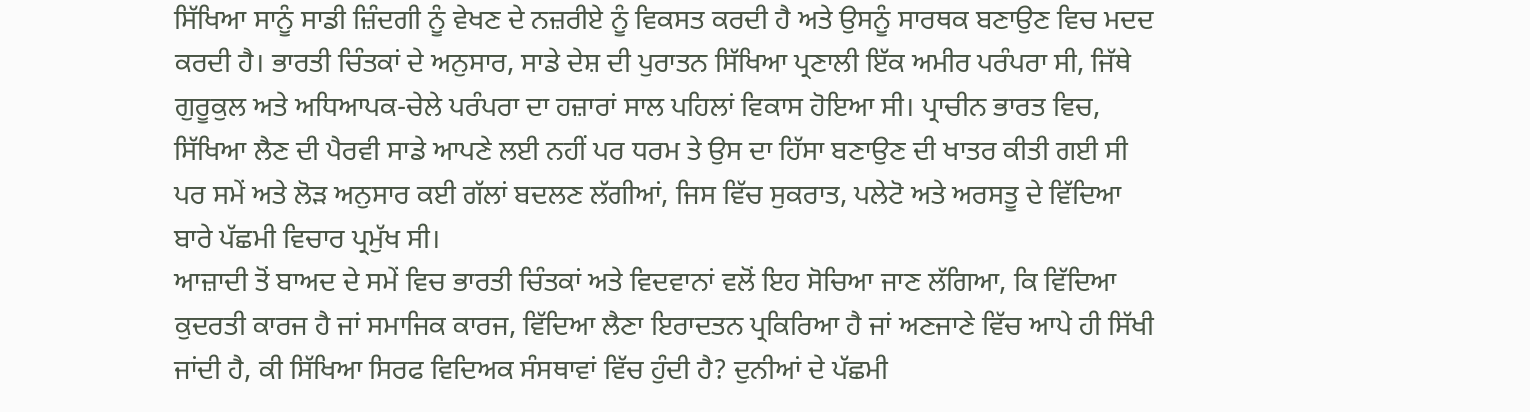ਸਿੱਖਿਆ ਸਾਨੂੰ ਸਾਡੀ ਜ਼ਿੰਦਗੀ ਨੂੰ ਵੇਖਣ ਦੇ ਨਜ਼ਰੀਏ ਨੂੰ ਵਿਕਸਤ ਕਰਦੀ ਹੈ ਅਤੇ ਉਸਨੂੰ ਸਾਰਥਕ ਬਣਾਉਣ ਵਿਚ ਮਦਦ ਕਰਦੀ ਹੈ। ਭਾਰਤੀ ਚਿੰਤਕਾਂ ਦੇ ਅਨੁਸਾਰ, ਸਾਡੇ ਦੇਸ਼ ਦੀ ਪੁਰਾਤਨ ਸਿੱਖਿਆ ਪ੍ਰਣਾਲੀ ਇੱਕ ਅਮੀਰ ਪਰੰਪਰਾ ਸੀ, ਜਿੱਥੇ ਗੁਰੂਕੁਲ ਅਤੇ ਅਧਿਆਪਕ-ਚੇਲੇ ਪਰੰਪਰਾ ਦਾ ਹਜ਼ਾਰਾਂ ਸਾਲ ਪਹਿਲਾਂ ਵਿਕਾਸ ਹੋਇਆ ਸੀ। ਪ੍ਰਾਚੀਨ ਭਾਰਤ ਵਿਚ, ਸਿੱਖਿਆ ਲੈਣ ਦੀ ਪੈਰਵੀ ਸਾਡੇ ਆਪਣੇ ਲਈ ਨਹੀਂ ਪਰ ਧਰਮ ਤੇ ਉਸ ਦਾ ਹਿੱਸਾ ਬਣਾਉਣ ਦੀ ਖਾਤਰ ਕੀਤੀ ਗਈ ਸੀ ਪਰ ਸਮੇਂ ਅਤੇ ਲੋੜ ਅਨੁਸਾਰ ਕਈ ਗੱਲਾਂ ਬਦਲਣ ਲੱਗੀਆਂ, ਜਿਸ ਵਿੱਚ ਸੁਕਰਾਤ, ਪਲੇਟੋ ਅਤੇ ਅਰਸਤੂ ਦੇ ਵਿੱਦਿਆ ਬਾਰੇ ਪੱਛਮੀ ਵਿਚਾਰ ਪ੍ਰਮੁੱਖ ਸੀ।
ਆਜ਼ਾਦੀ ਤੋਂ ਬਾਅਦ ਦੇ ਸਮੇਂ ਵਿਚ ਭਾਰਤੀ ਚਿੰਤਕਾਂ ਅਤੇ ਵਿਦਵਾਨਾਂ ਵਲੋਂ ਇਹ ਸੋਚਿਆ ਜਾਣ ਲੱਗਿਆ, ਕਿ ਵਿੱਦਿਆ ਕੁਦਰਤੀ ਕਾਰਜ ਹੈ ਜਾਂ ਸਮਾਜਿਕ ਕਾਰਜ, ਵਿੱਦਿਆ ਲੈਣਾ ਇਰਾਦਤਨ ਪ੍ਰਕਿਰਿਆ ਹੈ ਜਾਂ ਅਣਜਾਣੇ ਵਿੱਚ ਆਪੇ ਹੀ ਸਿੱਖੀ ਜਾਂਦੀ ਹੈ, ਕੀ ਸਿੱਖਿਆ ਸਿਰਫ ਵਿਦਿਅਕ ਸੰਸਥਾਵਾਂ ਵਿੱਚ ਹੁੰਦੀ ਹੈ? ਦੁਨੀਆਂ ਦੇ ਪੱਛਮੀ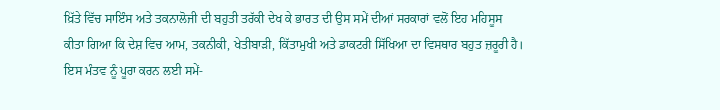ਖ਼ਿੱਤੇ ਵਿੱਚ ਸਾਇੰਸ ਅਤੇ ਤਕਨਾਲੋਜੀ ਦੀ ਬਹੁਤੀ ਤਰੱਕੀ ਦੇਖ ਕੇ ਭਾਰਤ ਦੀ ਉਸ ਸਮੇਂ ਦੀਆਂ ਸਰਕਾਰਾਂ ਵਲੋਂ ਇਹ ਮਹਿਸੂਸ ਕੀਤਾ ਗਿਆ ਕਿ ਦੇਸ਼ ਵਿਚ ਆਮ, ਤਕਨੀਕੀ, ਖੇਤੀਬਾੜੀ, ਕਿੱਤਾਮੁਖੀ ਅਤੇ ਡਾਕਟਰੀ ਸਿੱਖਿਆ ਦਾ ਵਿਸਥਾਰ ਬਹੁਤ ਜ਼ਰੂਰੀ ਹੈ। ਇਸ ਮੰਤਵ ਨੂੰ ਪੂਰਾ ਕਰਨ ਲਈ ਸਮੇਂ-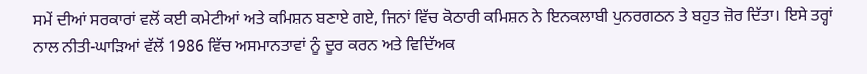ਸਮੇਂ ਦੀਆਂ ਸਰਕਾਰਾਂ ਵਲੋਂ ਕਈ ਕਮੇਟੀਆਂ ਅਤੇ ਕਮਿਸ਼ਨ ਬਣਾਏ ਗਏ, ਜਿਨਾਂ ਵਿੱਚ ਕੋਠਾਰੀ ਕਮਿਸ਼ਨ ਨੇ ਇਨਕਲਾਬੀ ਪੁਨਰਗਠਨ ਤੇ ਬਹੁਤ ਜ਼ੋਰ ਦਿੱਤਾ। ਇਸੇ ਤਰ੍ਹਾਂ ਨਾਲ ਨੀਤੀ-ਘਾੜਿਆਂ ਵੱਲੋਂ 1986 ਵਿੱਚ ਅਸਮਾਨਤਾਵਾਂ ਨੂੰ ਦੂਰ ਕਰਨ ਅਤੇ ਵਿਦਿੱਅਕ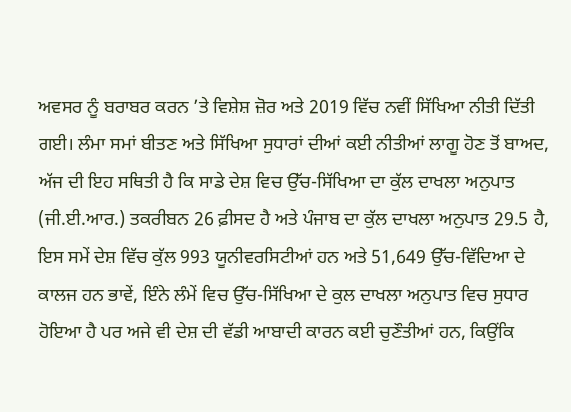ਅਵਸਰ ਨੂੰ ਬਰਾਬਰ ਕਰਨ ’ਤੇ ਵਿਸ਼ੇਸ਼ ਜ਼ੋਰ ਅਤੇ 2019 ਵਿੱਚ ਨਵੀਂ ਸਿੱਖਿਆ ਨੀਤੀ ਦਿੱਤੀ ਗਈ। ਲੰਮਾ ਸਮਾਂ ਬੀਤਣ ਅਤੇ ਸਿੱਖਿਆ ਸੁਧਾਰਾਂ ਦੀਆਂ ਕਈ ਨੀਤੀਆਂ ਲਾਗੂ ਹੋਣ ਤੋਂ ਬਾਅਦ, ਅੱਜ ਦੀ ਇਹ ਸਥਿਤੀ ਹੈ ਕਿ ਸਾਡੇ ਦੇਸ਼ ਵਿਚ ਉੱਚ-ਸਿੱਖਿਆ ਦਾ ਕੁੱਲ ਦਾਖਲਾ ਅਨੁਪਾਤ (ਜੀ.ਈ.ਆਰ.) ਤਕਰੀਬਨ 26 ਫ਼ੀਸਦ ਹੈ ਅਤੇ ਪੰਜਾਬ ਦਾ ਕੁੱਲ ਦਾਖਲਾ ਅਨੁਪਾਤ 29.5 ਹੈ, ਇਸ ਸਮੇਂ ਦੇਸ਼ ਵਿੱਚ ਕੁੱਲ 993 ਯੂਨੀਵਰਸਿਟੀਆਂ ਹਨ ਅਤੇ 51,649 ਉੱਚ-ਵਿੱਦਿਆ ਦੇ ਕਾਲਜ ਹਨ ਭਾਵੇਂ, ਇੰਨੇ ਲੰਮੇਂ ਵਿਚ ਉੱਚ-ਸਿੱਖਿਆ ਦੇ ਕੁਲ ਦਾਖਲਾ ਅਨੁਪਾਤ ਵਿਚ ਸੁਧਾਰ ਹੋਇਆ ਹੈ ਪਰ ਅਜੇ ਵੀ ਦੇਸ਼ ਦੀ ਵੱਡੀ ਆਬਾਦੀ ਕਾਰਨ ਕਈ ਚੁਣੌਤੀਆਂ ਹਨ, ਕਿਉਂਕਿ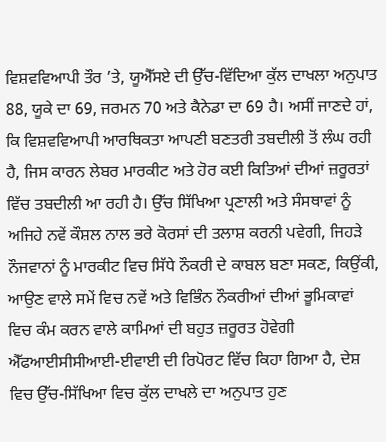ਵਿਸ਼ਵਵਿਆਪੀ ਤੌਰ ’ਤੇ, ਯੂਐੱਸਏ ਦੀ ਉੱਚ-ਵਿੱਦਿਆ ਕੁੱਲ ਦਾਖਲਾ ਅਨੁਪਾਤ 88, ਯੂਕੇ ਦਾ 69, ਜਰਮਨ 70 ਅਤੇ ਕੈਨੇਡਾ ਦਾ 69 ਹੈ। ਅਸੀਂ ਜਾਣਦੇ ਹਾਂ, ਕਿ ਵਿਸ਼ਵਵਿਆਪੀ ਆਰਥਿਕਤਾ ਆਪਣੀ ਬਣਤਰੀ ਤਬਦੀਲੀ ਤੋਂ ਲੰਘ ਰਹੀ ਹੈ, ਜਿਸ ਕਾਰਨ ਲੇਬਰ ਮਾਰਕੀਟ ਅਤੇ ਹੋਰ ਕਈ ਕਿਤਿਆਂ ਦੀਆਂ ਜ਼ਰੂਰਤਾਂ ਵਿੱਚ ਤਬਦੀਲੀ ਆ ਰਹੀ ਹੈ। ਉੱਚ ਸਿੱਖਿਆ ਪ੍ਰਣਾਲੀ ਅਤੇ ਸੰਸਥਾਵਾਂ ਨੂੰ ਅਜਿਹੇ ਨਵੇਂ ਕੌਸ਼ਲ ਨਾਲ ਭਰੇ ਕੋਰਸਾਂ ਦੀ ਤਲਾਸ਼ ਕਰਨੀ ਪਵੇਗੀ, ਜਿਹੜੇ ਨੌਜਵਾਨਾਂ ਨੂੰ ਮਾਰਕੀਟ ਵਿਚ ਸਿੱਧੇ ਨੌਕਰੀ ਦੇ ਕਾਬਲ ਬਣਾ ਸਕਣ, ਕਿਉਂਕੀ, ਆਉਣ ਵਾਲੇ ਸਮੇਂ ਵਿਚ ਨਵੇਂ ਅਤੇ ਵਿਭਿੰਨ ਨੌਕਰੀਆਂ ਦੀਆਂ ਭੂਮਿਕਾਵਾਂ ਵਿਚ ਕੰਮ ਕਰਨ ਵਾਲੇ ਕਾਮਿਆਂ ਦੀ ਬਹੁਤ ਜ਼ਰੂਰਤ ਹੋਵੇਗੀ ਐੱਫਆਈਸੀਸੀਆਈ-ਈਵਾਈ ਦੀ ਰਿਪੋਰਟ ਵਿੱਚ ਕਿਹਾ ਗਿਆ ਹੈ, ਦੇਸ਼ ਵਿਚ ਉੱਚ-ਸਿੱਖਿਆ ਵਿਚ ਕੁੱਲ ਦਾਖਲੇ ਦਾ ਅਨੁਪਾਤ ਹੁਣ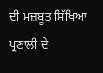ਦੀ ਮਜ਼ਬੂਤ ਸਿੱਖਿਆ ਪ੍ਰਣਾਲੀ ਦੇ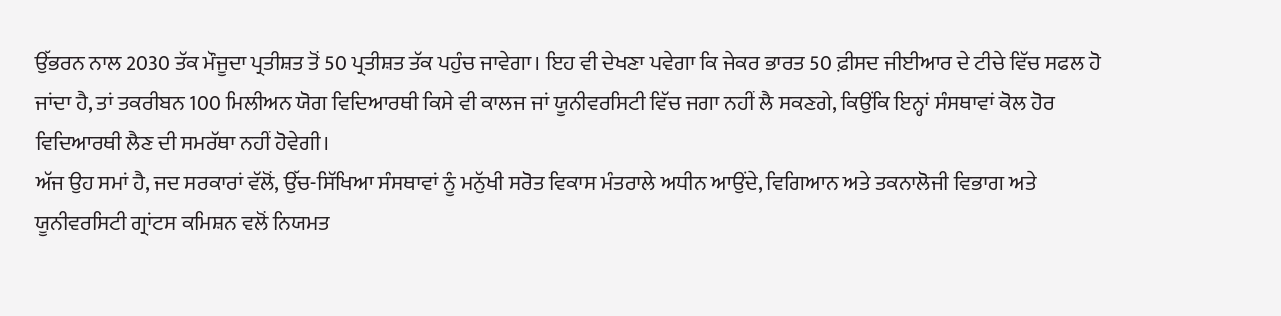ਉੱਭਰਨ ਨਾਲ 2030 ਤੱਕ ਮੌਜੂਦਾ ਪ੍ਰਤੀਸ਼ਤ ਤੋਂ 50 ਪ੍ਰਤੀਸ਼ਤ ਤੱਕ ਪਹੁੰਚ ਜਾਵੇਗਾ। ਇਹ ਵੀ ਦੇਖਣਾ ਪਵੇਗਾ ਕਿ ਜੇਕਰ ਭਾਰਤ 50 ਫ਼ੀਸਦ ਜੀਈਆਰ ਦੇ ਟੀਚੇ ਵਿੱਚ ਸਫਲ ਹੋ ਜਾਂਦਾ ਹੈ, ਤਾਂ ਤਕਰੀਬਨ 100 ਮਿਲੀਅਨ ਯੋਗ ਵਿਦਿਆਰਥੀ ਕਿਸੇ ਵੀ ਕਾਲਜ ਜਾਂ ਯੂਨੀਵਰਸਿਟੀ ਵਿੱਚ ਜਗਾ ਨਹੀਂ ਲੈ ਸਕਣਗੇ, ਕਿਉਂਕਿ ਇਨ੍ਹਾਂ ਸੰਸਥਾਵਾਂ ਕੋਲ ਹੋਰ ਵਿਦਿਆਰਥੀ ਲੈਣ ਦੀ ਸਮਰੱਥਾ ਨਹੀਂ ਹੋਵੇਗੀ।
ਅੱਜ ਉਹ ਸਮਾਂ ਹੈ, ਜਦ ਸਰਕਾਰਾਂ ਵੱਲੋਂ, ਉੱਚ-ਸਿੱਖਿਆ ਸੰਸਥਾਵਾਂ ਨੂੰ ਮਨੁੱਖੀ ਸਰੋਤ ਵਿਕਾਸ ਮੰਤਰਾਲੇ ਅਧੀਨ ਆਉਂਦੇ, ਵਿਗਿਆਨ ਅਤੇ ਤਕਨਾਲੋਜੀ ਵਿਭਾਗ ਅਤੇ ਯੂਨੀਵਰਸਿਟੀ ਗ੍ਰਾਂਟਸ ਕਮਿਸ਼ਨ ਵਲੋਂ ਨਿਯਮਤ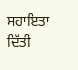ਸਹਾਇਤਾ ਦਿੱਤੀ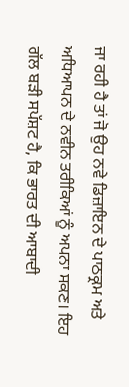ਜਾ ਰਹੀ ਹੈ ਤਾਂ ਜੋ ਉਹ ਨਵੇ ਡਿਜ਼ਾਇਨ ਦੇ ਪਾਠਕ੍ਰਮ ਅਤੇ ਅਧਿਆਪਨ ਦੇ ਨਵੀਨ ਤਰੀਕਿਆਂ ਨੂੰ ਅਪਨਾ ਸਕਣ। ਇਹ ਗੱਲ ਬੜੀ ਸਪੱਸ਼ਟ ਹੈ, ਕਿ ਭਾਰਤ ਦੀ ਆਬਾਦੀ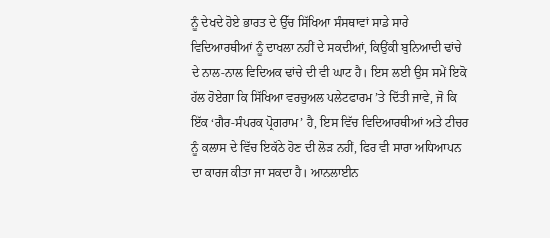ਨੂੰ ਦੇਖਦੇ ਹੋਏ ਭਾਰਤ ਦੇ ਉੱਚ ਸਿੱਖਿਆ ਸੰਸਥਾਵਾਂ ਸਾਡੇ ਸਾਰੇ ਵਿਦਿਆਰਥੀਆਂ ਨੂੰ ਦਾਖਲਾ ਨਹੀਂ ਦੇ ਸਕਦੀਆਂ, ਕਿਉਂਕੀ ਬੁਨਿਆਦੀ ਢਾਂਚੇ ਦੇ ਨਾਲ-ਨਾਲ ਵਿਦਿਅਕ ਢਾਂਚੇ ਦੀ ਵੀ ਘਾਟ ਹੈ। ਇਸ ਲਈ ਉਸ ਸਮੇਂ ਇਕੋ ਹੱਲ ਹੋਏਗਾ ਕਿ ਸਿੱਖਿਆ ਵਰਚੁਅਲ ਪਲੇਟਫਾਰਮ ’ਤੇ ਦਿੱਤੀ ਜਾਵੇ, ਜੋ ਕਿ ਇੱਕ ‘ਗੈਰ-ਸੰਪਰਕ ਪ੍ਰੋਗਰਾਮ’ ਹੈ, ਇਸ ਵਿੱਚ ਵਿਦਿਆਰਥੀਆਂ ਅਤੇ ਟੀਚਰ ਨੂੰ ਕਲਾਸ ਦੇ ਵਿੱਚ ਇਕੱਠੇ ਹੋਣ ਦੀ ਲੋੜ ਨਹੀਂ, ਫਿਰ ਵੀ ਸਾਰਾ ਅਧਿਆਪਨ ਦਾ ਕਾਰਜ ਕੀਤਾ ਜਾ ਸਕਦਾ ਹੈ। ਆਨਲਾਈਨ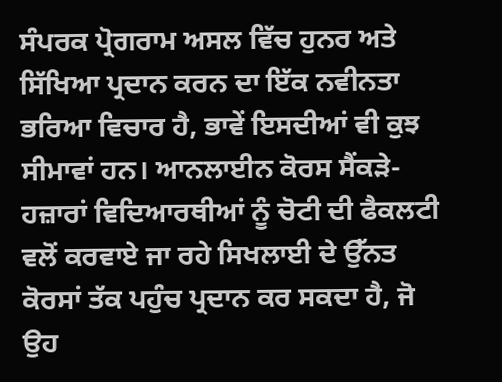ਸੰਪਰਕ ਪ੍ਰੋਗਰਾਮ ਅਸਲ ਵਿੱਚ ਹੁਨਰ ਅਤੇ ਸਿੱਖਿਆ ਪ੍ਰਦਾਨ ਕਰਨ ਦਾ ਇੱਕ ਨਵੀਨਤਾ ਭਰਿਆ ਵਿਚਾਰ ਹੈ, ਭਾਵੇਂ ਇਸਦੀਆਂ ਵੀ ਕੁਝ ਸੀਮਾਵਾਂ ਹਨ। ਆਨਲਾਈਨ ਕੋਰਸ ਸੈਂਕੜੇ-ਹਜ਼ਾਰਾਂ ਵਿਦਿਆਰਥੀਆਂ ਨੂੰ ਚੋਟੀ ਦੀ ਫੈਕਲਟੀ ਵਲੋਂ ਕਰਵਾਏ ਜਾ ਰਹੇ ਸਿਖਲਾਈ ਦੇ ਉੱਨਤ ਕੋਰਸਾਂ ਤੱਕ ਪਹੁੰਚ ਪ੍ਰਦਾਨ ਕਰ ਸਕਦਾ ਹੈ, ਜੋ ਉਹ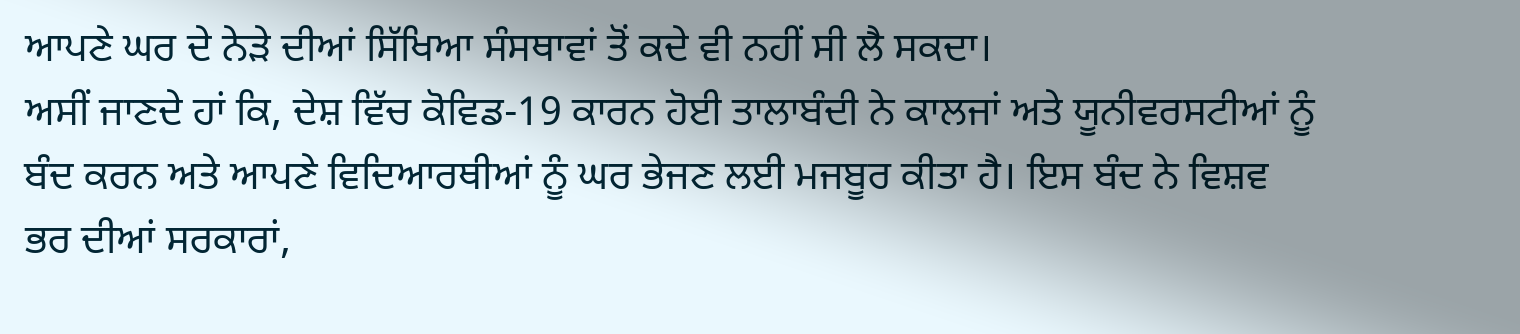ਆਪਣੇ ਘਰ ਦੇ ਨੇੜੇ ਦੀਆਂ ਸਿੱਖਿਆ ਸੰਸਥਾਵਾਂ ਤੋਂ ਕਦੇ ਵੀ ਨਹੀਂ ਸੀ ਲੈ ਸਕਦਾ।
ਅਸੀਂ ਜਾਣਦੇ ਹਾਂ ਕਿ, ਦੇਸ਼ ਵਿੱਚ ਕੋਵਿਡ-19 ਕਾਰਨ ਹੋਈ ਤਾਲਾਬੰਦੀ ਨੇ ਕਾਲਜਾਂ ਅਤੇ ਯੂਨੀਵਰਸਟੀਆਂ ਨੂੰ ਬੰਦ ਕਰਨ ਅਤੇ ਆਪਣੇ ਵਿਦਿਆਰਥੀਆਂ ਨੂੰ ਘਰ ਭੇਜਣ ਲਈ ਮਜਬੂਰ ਕੀਤਾ ਹੈ। ਇਸ ਬੰਦ ਨੇ ਵਿਸ਼ਵ ਭਰ ਦੀਆਂ ਸਰਕਾਰਾਂ,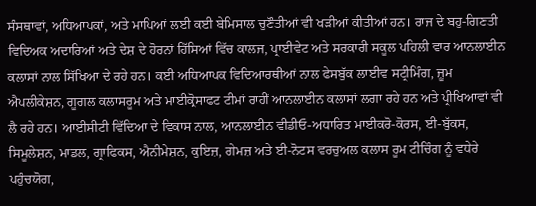ਸੰਸਥਾਵਾਂ, ਅਧਿਆਪਕਾਂ, ਅਤੇ ਮਾਪਿਆਂ ਲਈ ਕਈ ਬੇਮਿਸਾਲ ਚੁਣੌਤੀਆਂ ਵੀ ਖੜੀਆਂ ਕੀਤੀਆਂ ਹਨ। ਰਾਜ ਦੇ ਬਹੁ-ਗਿਣਤੀ ਵਿਦਿਅਕ ਅਦਾਰਿਆਂ ਅਤੇ ਦੇਸ਼ ਦੇ ਹੋਰਨਾਂ ਹਿੱਸਿਆਂ ਵਿੱਚ ਕਾਲਜ, ਪ੍ਰਾਈਵੇਟ ਅਤੇ ਸਰਕਾਰੀ ਸਕੂਲ ਪਹਿਲੀ ਵਾਰ ਆਨਲਾਈਨ ਕਲਾਸਾਂ ਨਾਲ ਸਿੱਖਿਆ ਦੇ ਰਹੇ ਹਨ। ਕਈ ਅਧਿਆਪਕ ਵਿਦਿਆਰਥੀਆਂ ਨਾਲ ਫੇਸਬੁੱਕ ਲਾਈਵ ਸਟ੍ਰੀਮਿੰਗ, ਜ਼ੂਮ ਐਪਲੀਕੇਸ਼ਨ, ਗੂਗਲ ਕਲਾਸਰੂਮ ਅਤੇ ਮਾਈਕ੍ਰੋਸਾਫਟ ਟੀਮਾਂ ਰਾਹੀਂ ਆਨਲਾਈਨ ਕਲਾਸਾਂ ਲਗਾ ਰਹੇ ਹਨ ਅਤੇ ਪ੍ਰੀਖਿਆਵਾਂ ਵੀ ਲੈ ਰਹੇ ਹਨ। ਆਈਸੀਟੀ ਵਿੱਦਿਆ ਦੇ ਵਿਕਾਸ ਨਾਲ, ਆਨਲਾਈਨ ਵੀਡੀਓ-ਅਧਾਰਿਤ ਮਾਈਕਰੋ-ਕੋਰਸ, ਈ-ਬੁੱਕਸ, ਸਿਮੂਲੇਸ਼ਨ, ਮਾਡਲ, ਗ੍ਰਾਫਿਕਸ, ਐਨੀਮੇਸ਼ਨ, ਕੁਇਜ਼, ਗੇਮਜ਼ ਅਤੇ ਈ-ਨੋਟਸ ਵਰਚੁਅਲ ਕਲਾਸ ਰੂਮ ਟੀਚਿੰਗ ਨੂੰ ਵਧੇਰੇ ਪਹੁੰਚਯੋਗ,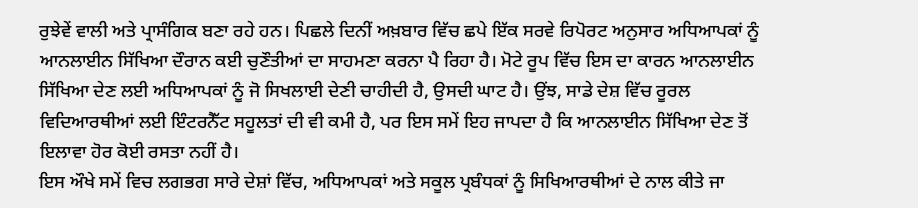ਰੁਝੇਵੇਂ ਵਾਲੀ ਅਤੇ ਪ੍ਰਾਸੰਗਿਕ ਬਣਾ ਰਹੇ ਹਨ। ਪਿਛਲੇ ਦਿਨੀਂ ਅਖ਼ਬਾਰ ਵਿੱਚ ਛਪੇ ਇੱਕ ਸਰਵੇ ਰਿਪੋਰਟ ਅਨੁਸਾਰ ਅਧਿਆਪਕਾਂ ਨੂੰ ਆਨਲਾਈਨ ਸਿੱਖਿਆ ਦੌਰਾਨ ਕਈ ਚੁਣੌਤੀਆਂ ਦਾ ਸਾਹਮਣਾ ਕਰਨਾ ਪੈ ਰਿਹਾ ਹੈ। ਮੋਟੇ ਰੂਪ ਵਿੱਚ ਇਸ ਦਾ ਕਾਰਨ ਆਨਲਾਈਨ ਸਿੱਖਿਆ ਦੇਣ ਲਈ ਅਧਿਆਪਕਾਂ ਨੂੰ ਜੋ ਸਿਖਲਾਈ ਦੇਣੀ ਚਾਹੀਦੀ ਹੈ, ਉਸਦੀ ਘਾਟ ਹੈ। ਉਂਝ, ਸਾਡੇ ਦੇਸ਼ ਵਿੱਚ ਰੂਰਲ ਵਿਦਿਆਰਥੀਆਂ ਲਈ ਇੰਟਰਨੈੱਟ ਸਹੂਲਤਾਂ ਦੀ ਵੀ ਕਮੀ ਹੈ, ਪਰ ਇਸ ਸਮੇਂ ਇਹ ਜਾਪਦਾ ਹੈ ਕਿ ਆਨਲਾਈਨ ਸਿੱਖਿਆ ਦੇਣ ਤੋਂ ਇਲਾਵਾ ਹੋਰ ਕੋਈ ਰਸਤਾ ਨਹੀਂ ਹੈ।
ਇਸ ਔਖੇ ਸਮੇਂ ਵਿਚ ਲਗਭਗ ਸਾਰੇ ਦੇਸ਼ਾਂ ਵਿੱਚ, ਅਧਿਆਪਕਾਂ ਅਤੇ ਸਕੂਲ ਪ੍ਰਬੰਧਕਾਂ ਨੂੰ ਸਿਖਿਆਰਥੀਆਂ ਦੇ ਨਾਲ ਕੀਤੇ ਜਾ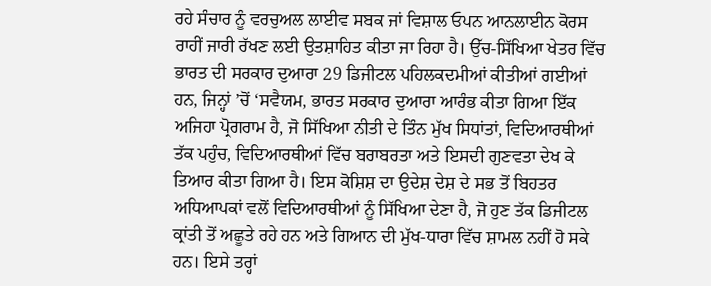ਰਹੇ ਸੰਚਾਰ ਨੂੰ ਵਰਚੁਅਲ ਲਾਈਵ ਸਬਕ ਜਾਂ ਵਿਸ਼ਾਲ ਓਪਨ ਆਨਲਾਈਨ ਕੋਰਸ ਰਾਹੀਂ ਜਾਰੀ ਰੱਖਣ ਲਈ ਉਤਸ਼ਾਹਿਤ ਕੀਤਾ ਜਾ ਰਿਹਾ ਹੈ। ਉੱਚ-ਸਿੱਖਿਆ ਖੇਤਰ ਵਿੱਚ ਭਾਰਤ ਦੀ ਸਰਕਾਰ ਦੁਆਰਾ 29 ਡਿਜੀਟਲ ਪਹਿਲਕਦਮੀਆਂ ਕੀਤੀਆਂ ਗਈਆਂ ਹਨ, ਜਿਨ੍ਹਾਂ ’ਚੋਂ ‘ਸਵੈਯਮ, ਭਾਰਤ ਸਰਕਾਰ ਦੁਆਰਾ ਆਰੰਭ ਕੀਤਾ ਗਿਆ ਇੱਕ ਅਜਿਹਾ ਪ੍ਰੋਗਰਾਮ ਹੈ, ਜੋ ਸਿੱਖਿਆ ਨੀਤੀ ਦੇ ਤਿੰਨ ਮੁੱਖ ਸਿਧਾਂਤਾਂ, ਵਿਦਿਆਰਥੀਆਂ ਤੱਕ ਪਹੁੰਚ, ਵਿਦਿਆਰਥੀਆਂ ਵਿੱਚ ਬਰਾਬਰਤਾ ਅਤੇ ਇਸਦੀ ਗੁਣਵਤਾ ਦੇਖ ਕੇ ਤਿਆਰ ਕੀਤਾ ਗਿਆ ਹੈ। ਇਸ ਕੋਸ਼ਿਸ਼ ਦਾ ਉਦੇਸ਼ ਦੇਸ਼ ਦੇ ਸਭ ਤੋਂ ਬਿਹਤਰ ਅਧਿਆਪਕਾਂ ਵਲੋਂ ਵਿਦਿਆਰਥੀਆਂ ਨੂੰ ਸਿੱਖਿਆ ਦੇਣਾ ਹੈ, ਜੋ ਹੁਣ ਤੱਕ ਡਿਜੀਟਲ ਕ੍ਰਾਂਤੀ ਤੋਂ ਅਛੂਤੇ ਰਹੇ ਹਨ ਅਤੇ ਗਿਆਨ ਦੀ ਮੁੱਖ-ਧਾਰਾ ਵਿੱਚ ਸ਼ਾਮਲ ਨਹੀਂ ਹੋ ਸਕੇ ਹਨ। ਇਸੇ ਤਰ੍ਹਾਂ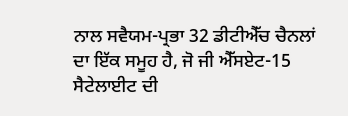ਨਾਲ ਸਵੈਯਮ-ਪ੍ਰਭਾ 32 ਡੀਟੀਐੱਚ ਚੈਨਲਾਂ ਦਾ ਇੱਕ ਸਮੂਹ ਹੈ, ਜੋ ਜੀ ਐੱਸਏਟ-15 ਸੈਟੇਲਾਈਟ ਦੀ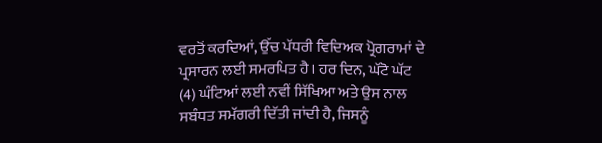ਵਰਤੋਂ ਕਰਦਿਆਂ, ਉੱਚ ਪੱਧਰੀ ਵਿਦਿਅਕ ਪ੍ਰੋਗਰਾਮਾਂ ਦੇ ਪ੍ਰਸਾਰਨ ਲਈ ਸਮਰਪਿਤ ਹੈ। ਹਰ ਦਿਨ, ਘੱਟੋ ਘੱਟ (4) ਘੰਟਿਆਂ ਲਈ ਨਵੀਂ ਸਿੱਖਿਆ ਅਤੇ ਉਸ ਨਾਲ ਸਬੰਧਤ ਸਮੱਗਰੀ ਦਿੱਤੀ ਜਾਂਦੀ ਹੈ, ਜਿਸਨੂੰ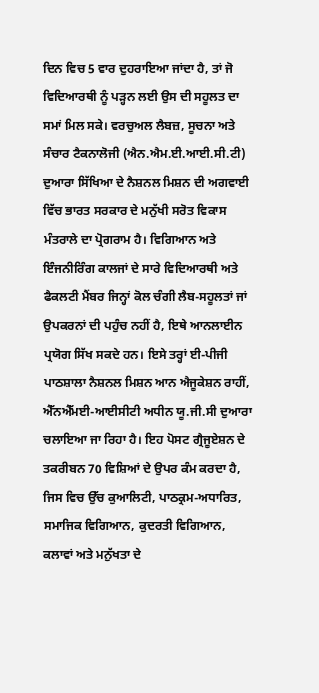ਦਿਨ ਵਿਚ 5 ਵਾਰ ਦੁਹਰਾਇਆ ਜਾਂਦਾ ਹੈ, ਤਾਂ ਜੋ ਵਿਦਿਆਰਥੀ ਨੂੰ ਪੜ੍ਹਨ ਲਈ ਉਸ ਦੀ ਸਹੂਲਤ ਦਾ ਸਮਾਂ ਮਿਲ ਸਕੇ। ਵਰਚੁਅਲ ਲੈਬਜ਼, ਸੂਚਨਾ ਅਤੇ ਸੰਚਾਰ ਟੈਕਨਾਲੋਜੀ (ਐਨ.ਐਮ.ਈ.ਆਈ.ਸੀ.ਟੀ) ਦੁਆਰਾ ਸਿੱਖਿਆ ਦੇ ਨੈਸ਼ਨਲ ਮਿਸ਼ਨ ਦੀ ਅਗਵਾਈ ਵਿੱਚ ਭਾਰਤ ਸਰਕਾਰ ਦੇ ਮਨੁੱਖੀ ਸਰੋਤ ਵਿਕਾਸ ਮੰਤਰਾਲੇ ਦਾ ਪ੍ਰੋਗਰਾਮ ਹੈ। ਵਿਗਿਆਨ ਅਤੇ ਇੰਜਨੀਰਿੰਗ ਕਾਲਜਾਂ ਦੇ ਸਾਰੇ ਵਿਦਿਆਰਥੀ ਅਤੇ ਫੈਕਲਟੀ ਮੈਂਬਰ ਜਿਨ੍ਹਾਂ ਕੋਲ ਚੰਗੀ ਲੈਬ-ਸਹੂਲਤਾਂ ਜਾਂ ਉਪਕਰਨਾਂ ਦੀ ਪਹੁੰਚ ਨਹੀਂ ਹੈ, ਇਥੇ ਆਨਲਾਈਨ ਪ੍ਰਯੋਗ ਸਿੱਖ ਸਕਦੇ ਹਨ। ਇਸੇ ਤਰ੍ਹਾਂ ਈ-ਪੀਜੀ ਪਾਠਸ਼ਾਲਾ ਨੈਸ਼ਨਲ ਮਿਸ਼ਨ ਆਨ ਐਜੂਕੇਸ਼ਨ ਰਾਹੀਂ, ਐੱਨਐੱਮਈ-ਆਈਸੀਟੀ ਅਧੀਨ ਯੂ.ਜੀ.ਸੀ ਦੁਆਰਾ ਚਲਾਇਆ ਜਾ ਰਿਹਾ ਹੈ। ਇਹ ਪੋਸਟ ਗ੍ਰੈਜੂਏਸ਼ਨ ਦੇ ਤਕਰੀਬਨ 70 ਵਿਸ਼ਿਆਂ ਦੇ ਉਪਰ ਕੰਮ ਕਰਦਾ ਹੈ, ਜਿਸ ਵਿਚ ਉੱਚ ਕੁਆਲਿਟੀ, ਪਾਠਕ੍ਰਮ-ਅਧਾਰਿਤ, ਸਮਾਜਿਕ ਵਿਗਿਆਨ, ਕੁਦਰਤੀ ਵਿਗਿਆਨ, ਕਲਾਵਾਂ ਅਤੇ ਮਨੁੱਖਤਾ ਦੇ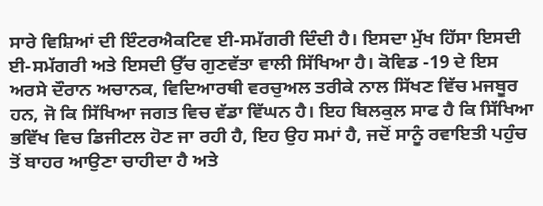ਸਾਰੇ ਵਿਸ਼ਿਆਂ ਦੀ ਇੰਟਰਐਕਟਿਵ ਈ-ਸਮੱਗਰੀ ਦਿੰਦੀ ਹੈ। ਇਸਦਾ ਮੁੱਖ ਹਿੱਸਾ ਇਸਦੀ ਈ-ਸਮੱਗਰੀ ਅਤੇ ਇਸਦੀ ਉੱਚ ਗੁਣਵੱਤਾ ਵਾਲੀ ਸਿੱਖਿਆ ਹੈ। ਕੋਵਿਡ -19 ਦੇ ਇਸ ਅਰਸੇ ਦੌਰਾਨ ਅਚਾਨਕ, ਵਿਦਿਆਰਥੀ ਵਰਚੁਅਲ ਤਰੀਕੇ ਨਾਲ ਸਿੱਖਣ ਵਿੱਚ ਮਜਬੂਰ ਹਨ, ਜੋ ਕਿ ਸਿੱਖਿਆ ਜਗਤ ਵਿਚ ਵੱਡਾ ਵਿੱਘਨ ਹੈ। ਇਹ ਬਿਲਕੁਲ ਸਾਫ ਹੈ ਕਿ ਸਿੱਖਿਆ ਭਵਿੱਖ ਵਿਚ ਡਿਜੀਟਲ ਹੋਣ ਜਾ ਰਹੀ ਹੈ, ਇਹ ਉਹ ਸਮਾਂ ਹੈ, ਜਦੋਂ ਸਾਨੂੰ ਰਵਾਇਤੀ ਪਹੁੰਚ ਤੋਂ ਬਾਹਰ ਆਉਣਾ ਚਾਹੀਦਾ ਹੈ ਅਤੇ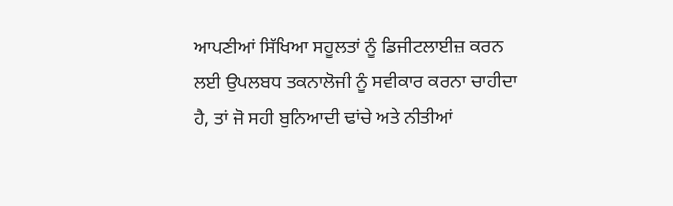ਆਪਣੀਆਂ ਸਿੱਖਿਆ ਸਹੂਲਤਾਂ ਨੂੰ ਡਿਜੀਟਲਾਈਜ਼ ਕਰਨ ਲਈ ਉਪਲਬਧ ਤਕਨਾਲੋਜੀ ਨੂੰ ਸਵੀਕਾਰ ਕਰਨਾ ਚਾਹੀਦਾ ਹੈ, ਤਾਂ ਜੋ ਸਹੀ ਬੁਨਿਆਦੀ ਢਾਂਚੇ ਅਤੇ ਨੀਤੀਆਂ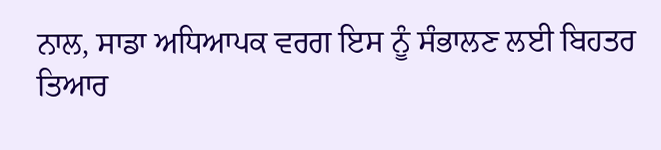ਨਾਲ, ਸਾਡਾ ਅਧਿਆਪਕ ਵਰਗ ਇਸ ਨੂੰ ਸੰਭਾਲਣ ਲਈ ਬਿਹਤਰ ਤਿਆਰ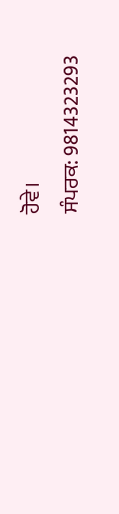ਹੋਵੇ।
ਸੰਪਰਕ: 9814323293